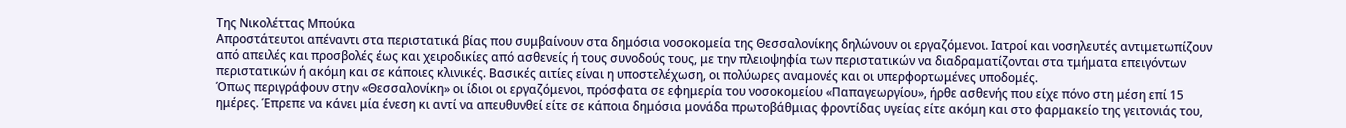Της Νικολέττας Μπούκα
Απροστάτευτοι απέναντι στα περιστατικά βίας που συμβαίνουν στα δημόσια νοσοκομεία της Θεσσαλονίκης δηλώνουν οι εργαζόμενοι. Ιατροί και νοσηλευτές αντιμετωπίζουν από απειλές και προσβολές έως και χειροδικίες από ασθενείς ή τους συνοδούς τους, με την πλειοψηφία των περιστατικών να διαδραματίζονται στα τμήματα επειγόντων περιστατικών ή ακόμη και σε κάποιες κλινικές. Βασικές αιτίες είναι η υποστελέχωση, οι πολύωρες αναμονές και οι υπερφορτωμένες υποδομές.
Όπως περιγράφουν στην «Θεσσαλονίκη» οι ίδιοι οι εργαζόμενοι, πρόσφατα σε εφημερία του νοσοκομείου «Παπαγεωργίου», ήρθε ασθενής που είχε πόνο στη μέση επί 15 ημέρες. Έπρεπε να κάνει μία ένεση κι αντί να απευθυνθεί είτε σε κάποια δημόσια μονάδα πρωτοβάθμιας φροντίδας υγείας είτε ακόμη και στο φαρμακείο της γειτονιάς του,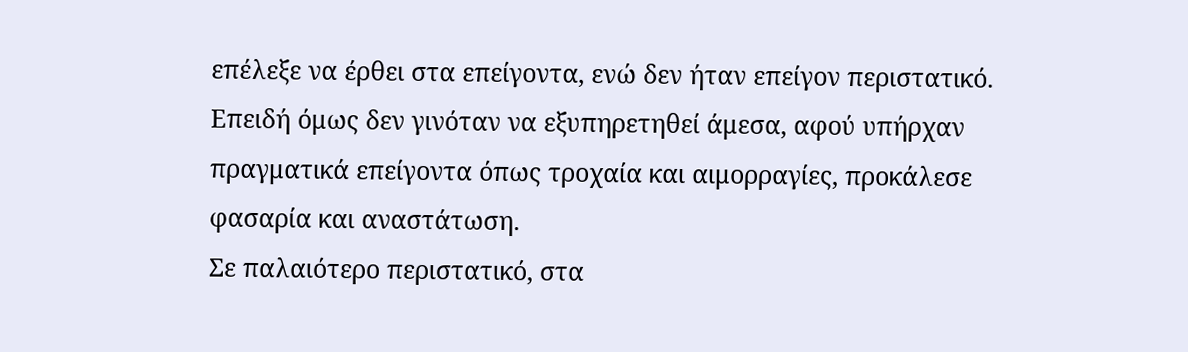επέλεξε να έρθει στα επείγοντα, ενώ δεν ήταν επείγον περιστατικό. Επειδή όμως δεν γινόταν να εξυπηρετηθεί άμεσα, αφού υπήρχαν πραγματικά επείγοντα όπως τροχαία και αιμορραγίες, προκάλεσε φασαρία και αναστάτωση.
Σε παλαιότερο περιστατικό, στα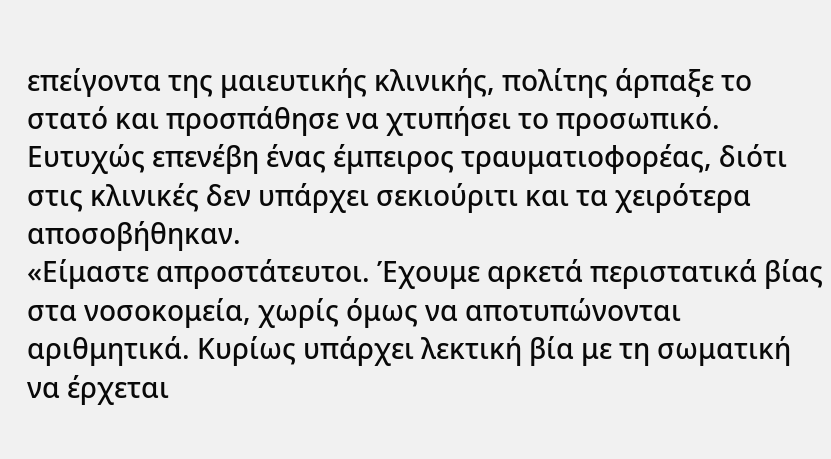επείγοντα της μαιευτικής κλινικής, πολίτης άρπαξε το στατό και προσπάθησε να χτυπήσει το προσωπικό. Ευτυχώς επενέβη ένας έμπειρος τραυματιοφορέας, διότι στις κλινικές δεν υπάρχει σεκιούριτι και τα χειρότερα αποσοβήθηκαν.
«Είμαστε απροστάτευτοι. Έχουμε αρκετά περιστατικά βίας στα νοσοκομεία, χωρίς όμως να αποτυπώνονται αριθμητικά. Κυρίως υπάρχει λεκτική βία με τη σωματική να έρχεται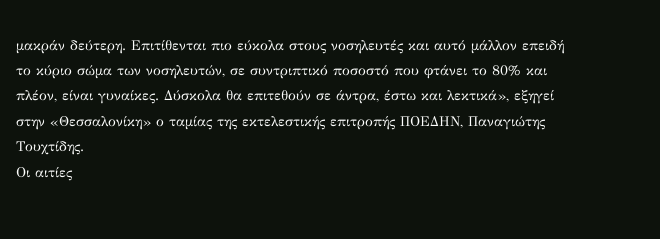μακράν δεύτερη. Επιτίθενται πιο εύκολα στους νοσηλευτές και αυτό μάλλον επειδή το κύριο σώμα των νοσηλευτών, σε συντριπτικό ποσοστό που φτάνει το 80% και πλέον, είναι γυναίκες. Δύσκολα θα επιτεθούν σε άντρα, έστω και λεκτικά», εξηγεί στην «Θεσσαλονίκη» ο ταμίας της εκτελεστικής επιτροπής ΠΟΕΔΗΝ, Παναγιώτης Τουχτίδης.
Οι αιτίες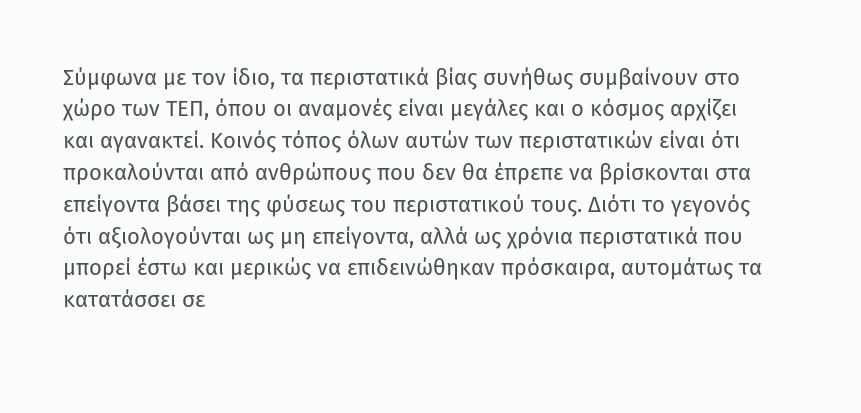Σύμφωνα με τον ίδιο, τα περιστατικά βίας συνήθως συμβαίνουν στο χώρο των ΤΕΠ, όπου οι αναμονές είναι μεγάλες και ο κόσμος αρχίζει και αγανακτεί. Κοινός τόπος όλων αυτών των περιστατικών είναι ότι προκαλούνται από ανθρώπους που δεν θα έπρεπε να βρίσκονται στα επείγοντα βάσει της φύσεως του περιστατικού τους. Διότι το γεγονός ότι αξιολογούνται ως μη επείγοντα, αλλά ως χρόνια περιστατικά που μπορεί έστω και μερικώς να επιδεινώθηκαν πρόσκαιρα, αυτομάτως τα κατατάσσει σε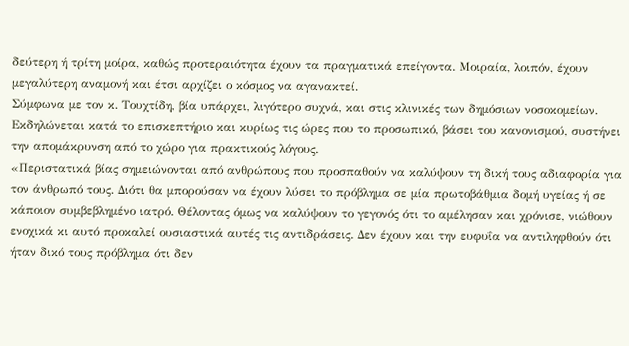δεύτερη ή τρίτη μοίρα, καθώς προτεραιότητα έχουν τα πραγματικά επείγοντα. Μοιραία, λοιπόν, έχουν μεγαλύτερη αναμονή και έτσι αρχίζει ο κόσμος να αγανακτεί.
Σύμφωνα με τον κ. Τουχτίδη, βία υπάρχει, λιγότερο συχνά, και στις κλινικές των δημόσιων νοσοκομείων. Εκδηλώνεται κατά το επισκεπτήριο και κυρίως τις ώρες που το προσωπικό, βάσει του κανονισμού, συστήνει την απομάκρυνση από το χώρο για πρακτικούς λόγους.
«Περιστατικά βίας σημειώνονται από ανθρώπους που προσπαθούν να καλύψουν τη δική τους αδιαφορία για τον άνθρωπό τους. Διότι θα μπορούσαν να έχουν λύσει το πρόβλημα σε μία πρωτοβάθμια δομή υγείας ή σε κάποιον συμβεβλημένο ιατρό. Θέλοντας όμως να καλύψουν το γεγονός ότι το αμέλησαν και χρόνισε, νιώθουν ενοχικά κι αυτό προκαλεί ουσιαστικά αυτές τις αντιδράσεις. Δεν έχουν και την ευφυΐα να αντιληφθούν ότι ήταν δικό τους πρόβλημα ότι δεν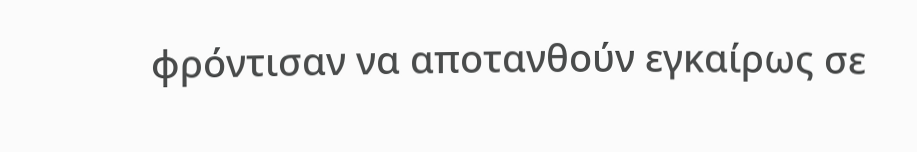φρόντισαν να αποτανθούν εγκαίρως σε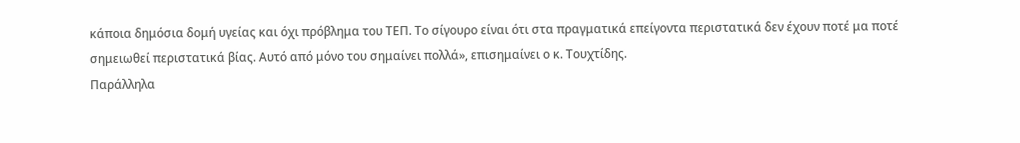κάποια δημόσια δομή υγείας και όχι πρόβλημα του ΤΕΠ. Το σίγουρο είναι ότι στα πραγματικά επείγοντα περιστατικά δεν έχουν ποτέ μα ποτέ σημειωθεί περιστατικά βίας. Αυτό από μόνο του σημαίνει πολλά», επισημαίνει ο κ. Τουχτίδης.
Παράλληλα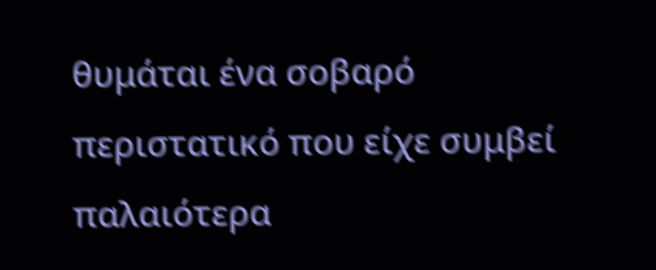θυμάται ένα σοβαρό περιστατικό που είχε συμβεί παλαιότερα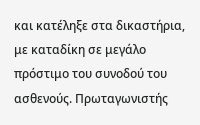και κατέληξε στα δικαστήρια, με καταδίκη σε μεγάλο πρόστιμο του συνοδού του ασθενούς. Πρωταγωνιστής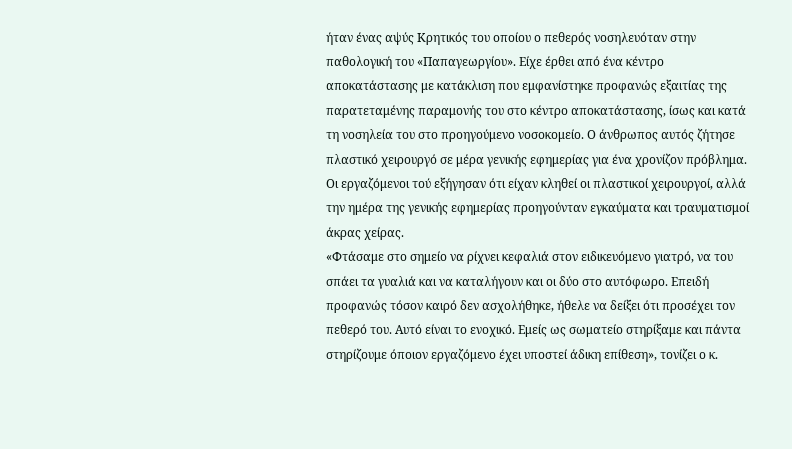ήταν ένας αψύς Κρητικός του οποίου ο πεθερός νοσηλευόταν στην παθολογική του «Παπαγεωργίου». Είχε έρθει από ένα κέντρο αποκατάστασης με κατάκλιση που εμφανίστηκε προφανώς εξαιτίας της παρατεταμένης παραμονής του στο κέντρο αποκατάστασης, ίσως και κατά τη νοσηλεία του στο προηγούμενο νοσοκομείο. Ο άνθρωπος αυτός ζήτησε πλαστικό χειρουργό σε μέρα γενικής εφημερίας για ένα χρονίζον πρόβλημα. Οι εργαζόμενοι τού εξήγησαν ότι είχαν κληθεί οι πλαστικοί χειρουργοί, αλλά την ημέρα της γενικής εφημερίας προηγούνταν εγκαύματα και τραυματισμοί άκρας χείρας.
«Φτάσαμε στο σημείο να ρίχνει κεφαλιά στον ειδικευόμενο γιατρό, να του σπάει τα γυαλιά και να καταλήγουν και οι δύο στο αυτόφωρο. Επειδή προφανώς τόσον καιρό δεν ασχολήθηκε, ήθελε να δείξει ότι προσέχει τον πεθερό του. Αυτό είναι το ενοχικό. Εμείς ως σωματείο στηρίξαμε και πάντα στηρίζουμε όποιον εργαζόμενο έχει υποστεί άδικη επίθεση», τονίζει ο κ.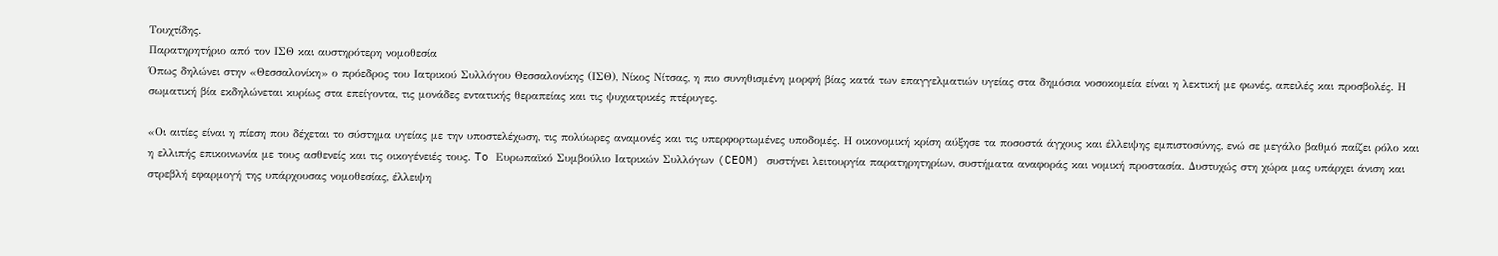Τουχτίδης.
Παρατηρητήριο από τον ΙΣΘ και αυστηρότερη νομοθεσία
Όπως δηλώνει στην «Θεσσαλονίκη» ο πρόεδρος του Ιατρικού Συλλόγου Θεσσαλονίκης (ΙΣΘ), Νίκος Νίτσας, η πιο συνηθισμένη μορφή βίας κατά των επαγγελματιών υγείας στα δημόσια νοσοκομεία είναι η λεκτική με φωνές, απειλές και προσβολές. Η σωματική βία εκδηλώνεται κυρίως στα επείγοντα, τις μονάδες εντατικής θεραπείας και τις ψυχιατρικές πτέρυγες.

«Οι αιτίες είναι η πίεση που δέχεται το σύστημα υγείας με την υποστελέχωση, τις πολύωρες αναμονές και τις υπερφορτωμένες υποδομές. Η οικονομική κρίση αύξησε τα ποσοστά άγχους και έλλειψης εμπιστοσύνης, ενώ σε μεγάλο βαθμό παίζει ρόλο και η ελλιπής επικοινωνία με τους ασθενείς και τις οικογένειές τους. To Ευρωπαϊκό Συμβούλιο Ιατρικών Συλλόγων (CEOM) συστήνει λειτουργία παρατηρητηρίων, συστήματα αναφοράς και νομική προστασία. Δυστυχώς στη χώρα μας υπάρχει άνιση και στρεβλή εφαρμογή της υπάρχουσας νομοθεσίας, έλλειψη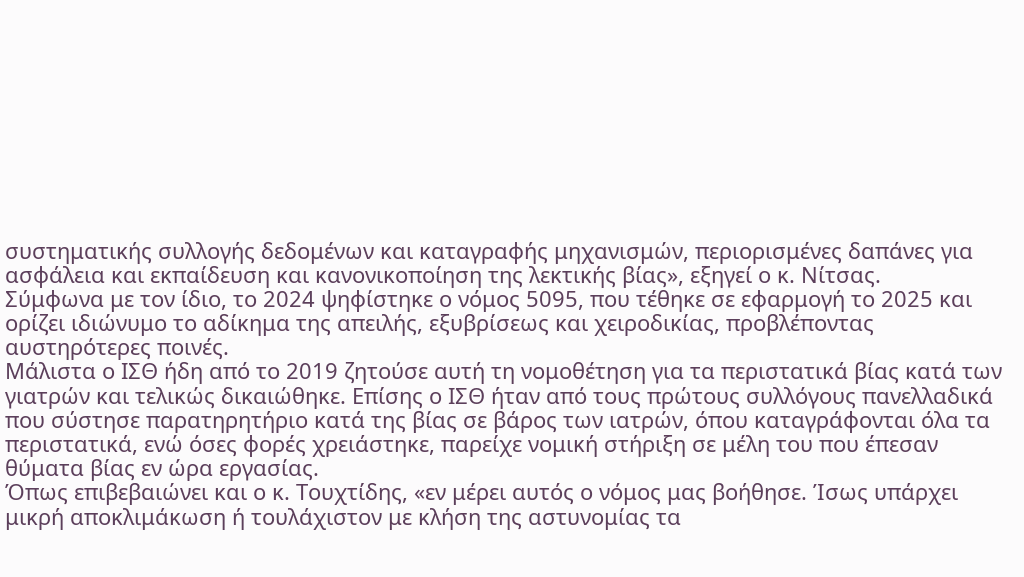συστηματικής συλλογής δεδομένων και καταγραφής μηχανισμών, περιορισμένες δαπάνες για ασφάλεια και εκπαίδευση και κανονικοποίηση της λεκτικής βίας», εξηγεί ο κ. Νίτσας.
Σύμφωνα με τον ίδιο, το 2024 ψηφίστηκε ο νόμος 5095, που τέθηκε σε εφαρμογή το 2025 και ορίζει ιδιώνυμο το αδίκημα της απειλής, εξυβρίσεως και χειροδικίας, προβλέποντας αυστηρότερες ποινές.
Μάλιστα ο ΙΣΘ ήδη από το 2019 ζητούσε αυτή τη νομοθέτηση για τα περιστατικά βίας κατά των γιατρών και τελικώς δικαιώθηκε. Επίσης ο ΙΣΘ ήταν από τους πρώτους συλλόγους πανελλαδικά που σύστησε παρατηρητήριο κατά της βίας σε βάρος των ιατρών, όπου καταγράφονται όλα τα περιστατικά, ενώ όσες φορές χρειάστηκε, παρείχε νομική στήριξη σε μέλη του που έπεσαν θύματα βίας εν ώρα εργασίας.
Όπως επιβεβαιώνει και ο κ. Τουχτίδης, «εν μέρει αυτός ο νόμος μας βοήθησε. Ίσως υπάρχει μικρή αποκλιμάκωση ή τουλάχιστον με κλήση της αστυνομίας τα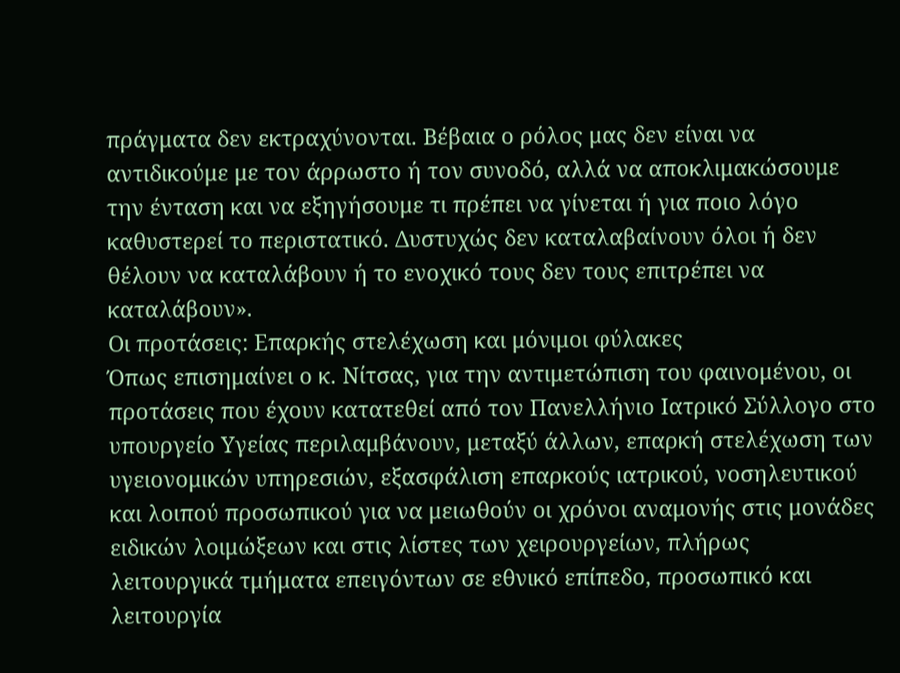πράγματα δεν εκτραχύνονται. Βέβαια ο ρόλος μας δεν είναι να αντιδικούμε με τον άρρωστο ή τον συνοδό, αλλά να αποκλιμακώσουμε την ένταση και να εξηγήσουμε τι πρέπει να γίνεται ή για ποιο λόγο καθυστερεί το περιστατικό. Δυστυχώς δεν καταλαβαίνουν όλοι ή δεν θέλουν να καταλάβουν ή το ενοχικό τους δεν τους επιτρέπει να καταλάβουν».
Οι προτάσεις: Επαρκής στελέχωση και μόνιμοι φύλακες
Όπως επισημαίνει ο κ. Νίτσας, για την αντιμετώπιση του φαινομένου, οι προτάσεις που έχουν κατατεθεί από τον Πανελλήνιο Ιατρικό Σύλλογο στο υπουργείο Υγείας περιλαμβάνουν, μεταξύ άλλων, επαρκή στελέχωση των υγειονομικών υπηρεσιών, εξασφάλιση επαρκούς ιατρικού, νοσηλευτικού και λοιπού προσωπικού για να μειωθούν οι χρόνοι αναμονής στις μονάδες ειδικών λοιμώξεων και στις λίστες των χειρουργείων, πλήρως λειτουργικά τμήματα επειγόντων σε εθνικό επίπεδο, προσωπικό και λειτουργία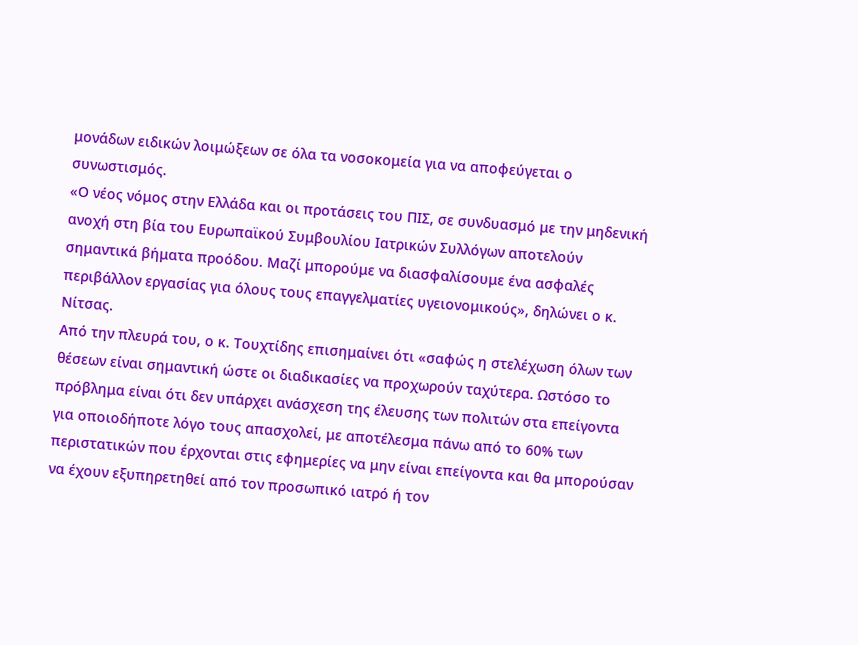μονάδων ειδικών λοιμώξεων σε όλα τα νοσοκομεία για να αποφεύγεται ο συνωστισμός.
«Ο νέος νόμος στην Ελλάδα και οι προτάσεις του ΠΙΣ, σε συνδυασμό με την μηδενική ανοχή στη βία του Ευρωπαϊκού Συμβουλίου Ιατρικών Συλλόγων αποτελούν σημαντικά βήματα προόδου. Μαζί μπορούμε να διασφαλίσουμε ένα ασφαλές περιβάλλον εργασίας για όλους τους επαγγελματίες υγειονομικούς», δηλώνει ο κ. Νίτσας.
Από την πλευρά του, ο κ. Τουχτίδης επισημαίνει ότι «σαφώς η στελέχωση όλων των θέσεων είναι σημαντική ώστε οι διαδικασίες να προχωρούν ταχύτερα. Ωστόσο το πρόβλημα είναι ότι δεν υπάρχει ανάσχεση της έλευσης των πολιτών στα επείγοντα για οποιοδήποτε λόγο τους απασχολεί, με αποτέλεσμα πάνω από το 60% των περιστατικών που έρχονται στις εφημερίες να μην είναι επείγοντα και θα μπορούσαν να έχουν εξυπηρετηθεί από τον προσωπικό ιατρό ή τον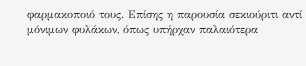φαρμακοποιό τους. Επίσης η παρουσία σεκιούριτι αντί μόνιμων φυλάκων, όπως υπήρχαν παλαιότερα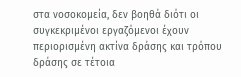στα νοσοκομεία, δεν βοηθά διότι οι συγκεκριμένοι εργαζόμενοι έχουν περιορισμένη ακτίνα δράσης και τρόπου δράσης σε τέτοια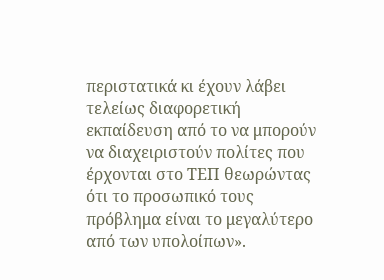περιστατικά κι έχουν λάβει τελείως διαφορετική εκπαίδευση από το να μπορούν να διαχειριστούν πολίτες που έρχονται στο ΤΕΠ θεωρώντας ότι το προσωπικό τους πρόβλημα είναι το μεγαλύτερο από των υπολοίπων».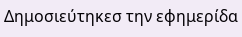Δημοσιεύτηκεσ την εφημερίδα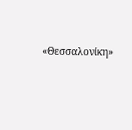«Θεσσαλονίκη»